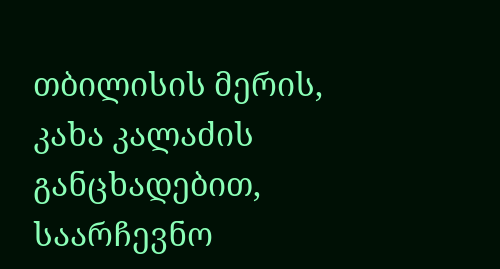თბილისის მერის, კახა კალაძის განცხადებით, საარჩევნო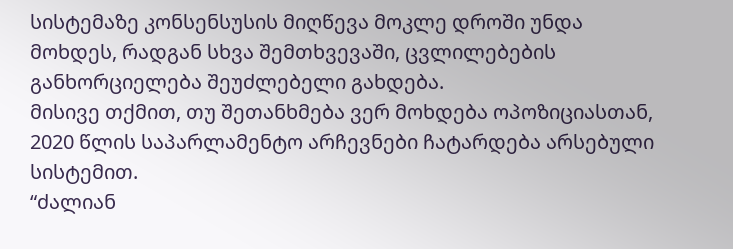სისტემაზე კონსენსუსის მიღწევა მოკლე დროში უნდა მოხდეს, რადგან სხვა შემთხვევაში, ცვლილებების განხორციელება შეუძლებელი გახდება.
მისივე თქმით, თუ შეთანხმება ვერ მოხდება ოპოზიციასთან, 2020 წლის საპარლამენტო არჩევნები ჩატარდება არსებული სისტემით.
“ძალიან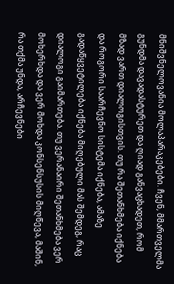მნიშვნელოვანია მოლაპარაკებები. ჩვენ, მმართველმა გუნდმა დავადასტურეთ და ღიად განვაცხადეთ, რომ მზად ვართ დიალოგისთვის. თუ რა შეთანხმება იქნება და როგორი საარჩევნო სისტემა იქნება, ამაზე გადაწყვეტილება იქნება მიღებული მას შემდეგ, რაც დიალოგი გაიმართება. თუ ვერანაირი შეთანხმება ვერ მოხერხდა და ვერ მოხდა კონსენსუსის მიღწევა, მაშინ, რა თქმა უნდა, არჩევნები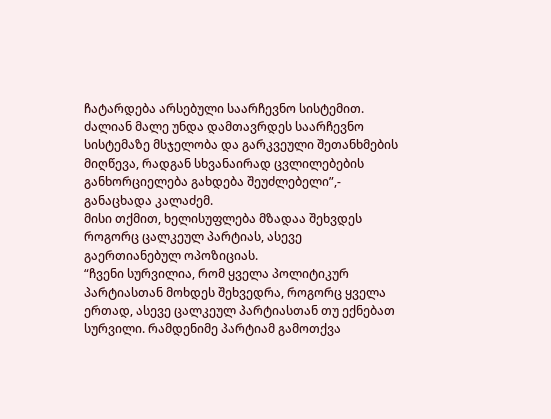ჩატარდება არსებული საარჩევნო სისტემით. ძალიან მალე უნდა დამთავრდეს საარჩევნო სისტემაზე მსჯელობა და გარკვეული შეთანხმების მიღწევა, რადგან სხვანაირად ცვლილებების განხორციელება გახდება შეუძლებელი”,- განაცხადა კალაძემ.
მისი თქმით, ხელისუფლება მზადაა შეხვდეს როგორც ცალკეულ პარტიას, ასევე გაერთიანებულ ოპოზიციას.
“ჩვენი სურვილია, რომ ყველა პოლიტიკურ პარტიასთან მოხდეს შეხვედრა, როგორც ყველა ერთად, ასევე ცალკეულ პარტიასთან თუ ექნებათ სურვილი. რამდენიმე პარტიამ გამოთქვა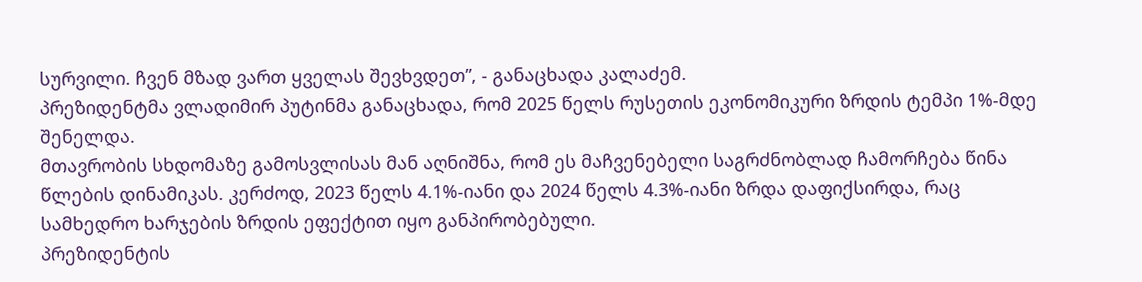სურვილი. ჩვენ მზად ვართ ყველას შევხვდეთ”, - განაცხადა კალაძემ.
პრეზიდენტმა ვლადიმირ პუტინმა განაცხადა, რომ 2025 წელს რუსეთის ეკონომიკური ზრდის ტემპი 1%-მდე შენელდა.
მთავრობის სხდომაზე გამოსვლისას მან აღნიშნა, რომ ეს მაჩვენებელი საგრძნობლად ჩამორჩება წინა წლების დინამიკას. კერძოდ, 2023 წელს 4.1%-იანი და 2024 წელს 4.3%-იანი ზრდა დაფიქსირდა, რაც სამხედრო ხარჯების ზრდის ეფექტით იყო განპირობებული.
პრეზიდენტის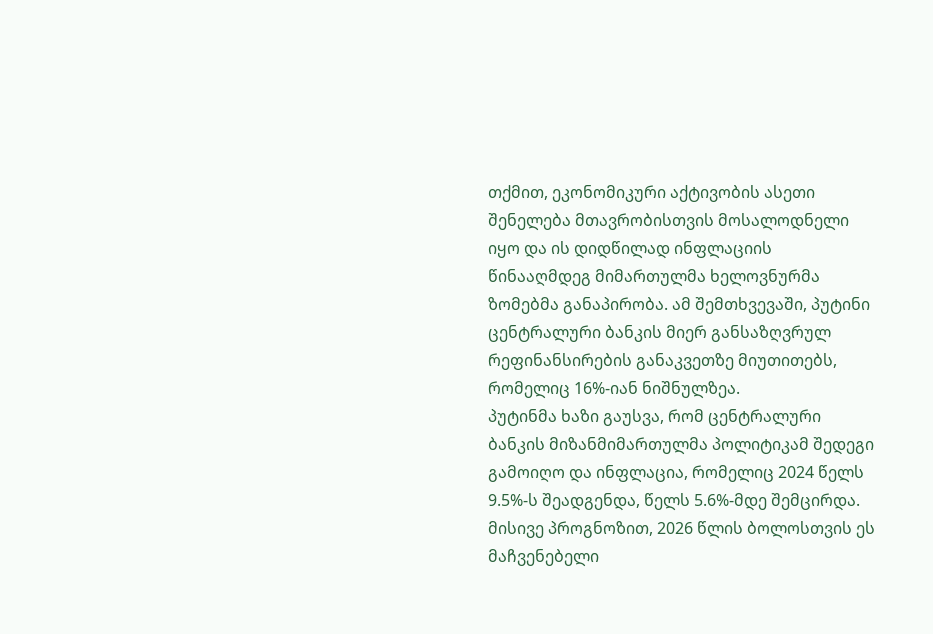თქმით, ეკონომიკური აქტივობის ასეთი შენელება მთავრობისთვის მოსალოდნელი იყო და ის დიდწილად ინფლაციის წინააღმდეგ მიმართულმა ხელოვნურმა ზომებმა განაპირობა. ამ შემთხვევაში, პუტინი ცენტრალური ბანკის მიერ განსაზღვრულ რეფინანსირების განაკვეთზე მიუთითებს, რომელიც 16%-იან ნიშნულზეა.
პუტინმა ხაზი გაუსვა, რომ ცენტრალური ბანკის მიზანმიმართულმა პოლიტიკამ შედეგი გამოიღო და ინფლაცია, რომელიც 2024 წელს 9.5%-ს შეადგენდა, წელს 5.6%-მდე შემცირდა. მისივე პროგნოზით, 2026 წლის ბოლოსთვის ეს მაჩვენებელი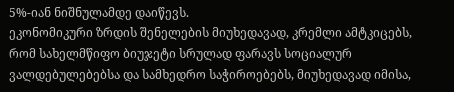5%-იან ნიშნულამდე დაიწევს.
ეკონომიკური ზრდის შენელების მიუხედავად, კრემლი ამტკიცებს, რომ სახელმწიფო ბიუჯეტი სრულად ფარავს სოციალურ ვალდებულებებსა და სამხედრო საჭიროებებს, მიუხედავად იმისა,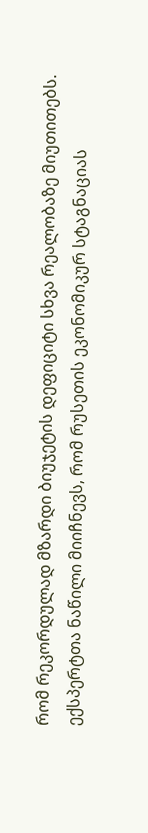რომ რეკორდულად მზარდი ბიუჯეტის დეფიციტი სხვა რეალობაზე მიუთითებს.
ექსპერტთა ნაწილი მიიჩნევს, რომ რუსეთის ეკონომიკურ სტაგნაციას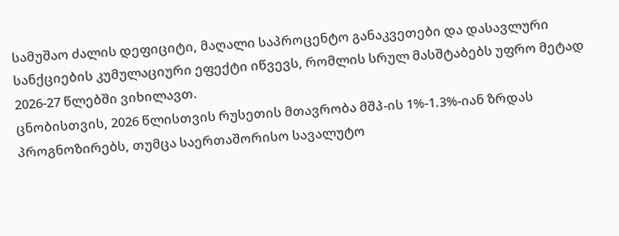სამუშაო ძალის დეფიციტი, მაღალი საპროცენტო განაკვეთები და დასავლური სანქციების კუმულაციური ეფექტი იწვევს, რომლის სრულ მასშტაბებს უფრო მეტად 2026-27 წლებში ვიხილავთ.
ცნობისთვის, 2026 წლისთვის რუსეთის მთავრობა მშპ-ის 1%-1.3%-იან ზრდას პროგნოზირებს, თუმცა საერთაშორისო სავალუტო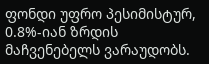ფონდი უფრო პესიმისტურ, 0.8%-იან ზრდის მაჩვენებელს ვარაუდობს.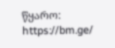წყარო: https://bm.ge/